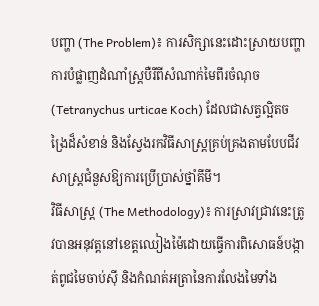បញ្ហា (The Problem)៖ ការសិក្សានេះដោះស្រាយបញ្ហាការបំផ្លាញដំណាំស្ត្របឺរីពីសំណាក់មៃពីរចំណុច (Tetranychus urticae Koch) ដែលជាសត្វល្អិតចង្រៃដ៏សំខាន់ និងស្វែងរកវិធីសាស្ត្រគ្រប់គ្រងតាមបែបជីវសាស្ត្រជំនួសឱ្យការប្រើប្រាស់ថ្នាំគីមី។
វិធីសាស្ត្រ (The Methodology)៖ ការស្រាវជ្រាវនេះត្រូវបានអនុវត្តនៅខេត្តឈៀងម៉ៃដោយធ្វើការពិសោធន៍បង្កាត់ពូជមៃចាប់ស៊ី និងកំណត់អត្រានៃការលែងមៃទាំង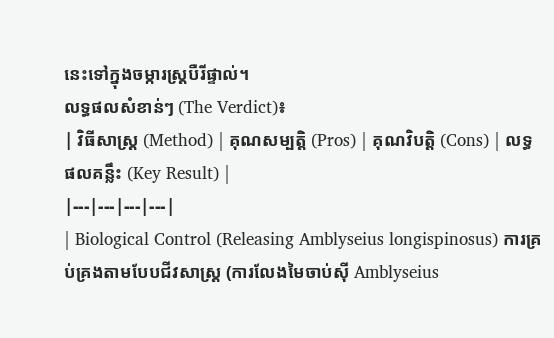នេះទៅក្នុងចម្ការស្ត្របឺរីផ្ទាល់។
លទ្ធផលសំខាន់ៗ (The Verdict)៖
| វិធីសាស្ត្រ (Method) | គុណសម្បត្តិ (Pros) | គុណវិបត្តិ (Cons) | លទ្ធផលគន្លឹះ (Key Result) |
|---|---|---|---|
| Biological Control (Releasing Amblyseius longispinosus) ការគ្រប់គ្រងតាមបែបជីវសាស្ត្រ (ការលែងមៃចាប់ស៊ី Amblyseius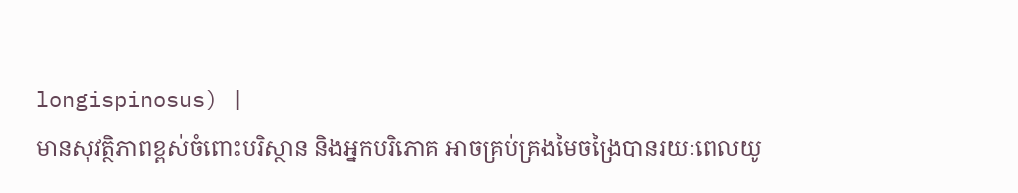longispinosus) |
មានសុវត្ថិភាពខ្ពស់ចំពោះបរិស្ថាន និងអ្នកបរិភោគ អាចគ្រប់គ្រងមៃចង្រៃបានរយៈពេលយូ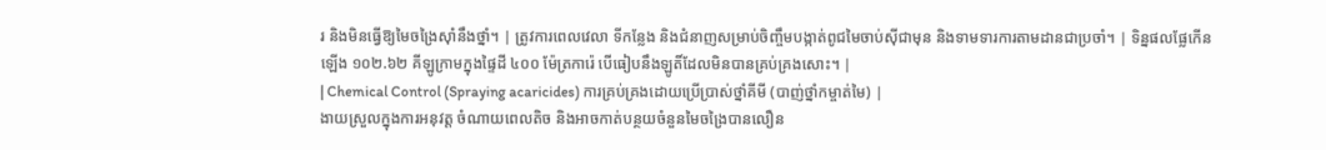រ និងមិនធ្វើឱ្យមៃចង្រៃស៊ាំនឹងថ្នាំ។ | ត្រូវការពេលវេលា ទីកន្លែង និងជំនាញសម្រាប់ចិញ្ចឹមបង្កាត់ពូជមៃចាប់ស៊ីជាមុន និងទាមទារការតាមដានជាប្រចាំ។ | ទិន្នផលផ្លែកើនឡើង ១០២.៦២ គីឡូក្រាមក្នុងផ្ទៃដី ៤០០ ម៉ែត្រការ៉េ បើធៀបនឹងឡូតិ៍ដែលមិនបានគ្រប់គ្រងសោះ។ |
| Chemical Control (Spraying acaricides) ការគ្រប់គ្រងដោយប្រើប្រាស់ថ្នាំគីមី (បាញ់ថ្នាំកម្ចាត់មៃ) |
ងាយស្រួលក្នុងការអនុវត្ត ចំណាយពេលតិច និងអាចកាត់បន្ថយចំនួនមៃចង្រៃបានលឿន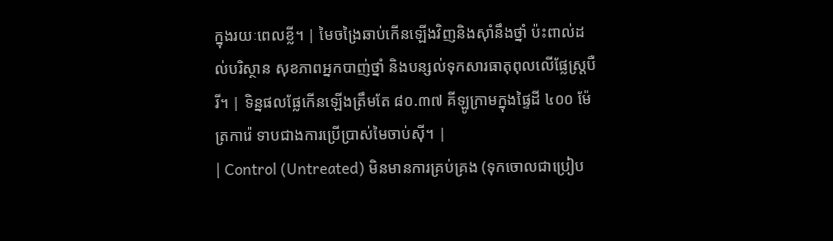ក្នុងរយៈពេលខ្លី។ | មៃចង្រៃឆាប់កើនឡើងវិញនិងស៊ាំនឹងថ្នាំ ប៉ះពាល់ដល់បរិស្ថាន សុខភាពអ្នកបាញ់ថ្នាំ និងបន្សល់ទុកសារធាតុពុលលើផ្លែស្ត្របឺរី។ | ទិន្នផលផ្លែកើនឡើងត្រឹមតែ ៨០.៣៧ គីឡូក្រាមក្នុងផ្ទៃដី ៤០០ ម៉ែត្រការ៉េ ទាបជាងការប្រើប្រាស់មៃចាប់ស៊ី។ |
| Control (Untreated) មិនមានការគ្រប់គ្រង (ទុកចោលជាប្រៀប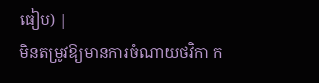ធៀប) |
មិនតម្រូវឱ្យមានការចំណាយថវិកា ក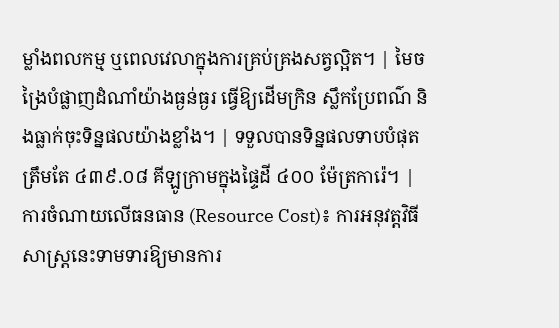ម្លាំងពលកម្ម ឬពេលវេលាក្នុងការគ្រប់គ្រងសត្វល្អិត។ | មៃចង្រៃបំផ្លាញដំណាំយ៉ាងធ្ងន់ធ្ងរ ធ្វើឱ្យដើមក្រិន ស្លឹកប្រែពណ៌ និងធ្លាក់ចុះទិន្នផលយ៉ាងខ្លាំង។ | ទទួលបានទិន្នផលទាបបំផុតត្រឹមតែ ៤៣៩.០៨ គីឡូក្រាមក្នុងផ្ទៃដី ៤០០ ម៉ែត្រការ៉េ។ |
ការចំណាយលើធនធាន (Resource Cost)៖ ការអនុវត្តវិធីសាស្ត្រនេះទាមទារឱ្យមានការ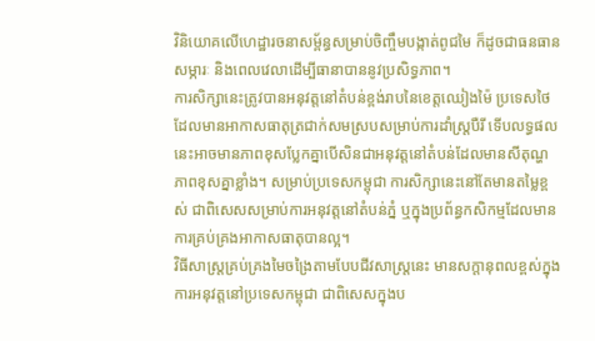វិនិយោគលើហេដ្ឋារចនាសម្ព័ន្ធសម្រាប់ចិញ្ចឹមបង្កាត់ពូជមៃ ក៏ដូចជាធនធានសម្ភារៈ និងពេលវេលាដើម្បីធានាបាននូវប្រសិទ្ធភាព។
ការសិក្សានេះត្រូវបានអនុវត្តនៅតំបន់ខ្ពង់រាបនៃខេត្តឈៀងម៉ៃ ប្រទេសថៃ ដែលមានអាកាសធាតុត្រជាក់សមស្របសម្រាប់ការដាំស្ត្របឺរី ទើបលទ្ធផលនេះអាចមានភាពខុសប្លែកគ្នាបើសិនជាអនុវត្តនៅតំបន់ដែលមានសីតុណ្ហភាពខុសគ្នាខ្លាំង។ សម្រាប់ប្រទេសកម្ពុជា ការសិក្សានេះនៅតែមានតម្លៃខ្ពស់ ជាពិសេសសម្រាប់ការអនុវត្តនៅតំបន់ភ្នំ ឬក្នុងប្រព័ន្ធកសិកម្មដែលមានការគ្រប់គ្រងអាកាសធាតុបានល្អ។
វិធីសាស្ត្រគ្រប់គ្រងមៃចង្រៃតាមបែបជីវសាស្ត្រនេះ មានសក្តានុពលខ្ពស់ក្នុងការអនុវត្តនៅប្រទេសកម្ពុជា ជាពិសេសក្នុងប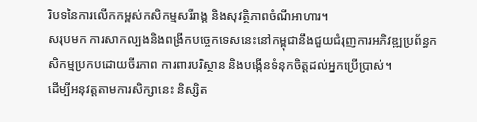រិបទនៃការលើកកម្ពស់កសិកម្មសរីរាង្គ និងសុវត្ថិភាពចំណីអាហារ។
សរុបមក ការសាកល្បងនិងពង្រីកបច្ចេកទេសនេះនៅកម្ពុជានឹងជួយជំរុញការអភិវឌ្ឍប្រព័ន្ធកសិកម្មប្រកបដោយចីរភាព ការពារបរិស្ថាន និងបង្កើនទំនុកចិត្តដល់អ្នកប្រើប្រាស់។
ដើម្បីអនុវត្តតាមការសិក្សានេះ និស្សិត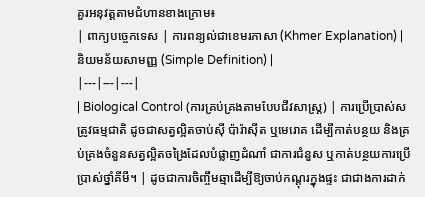គួរអនុវត្តតាមជំហានខាងក្រោម៖
| ពាក្យបច្ចេកទេស | ការពន្យល់ជាខេមរភាសា (Khmer Explanation) | និយមន័យសាមញ្ញ (Simple Definition) |
|---|---|---|
| Biological Control (ការគ្រប់គ្រងតាមបែបជីវសាស្ត្រ) | ការប្រើប្រាស់សត្រូវធម្មជាតិ ដូចជាសត្វល្អិតចាប់ស៊ី ប៉ារ៉ាស៊ីត ឬមេរោគ ដើម្បីកាត់បន្ថយ និងគ្រប់គ្រងចំនួនសត្វល្អិតចង្រៃដែលបំផ្លាញដំណាំ ជាការជំនួស ឬកាត់បន្ថយការប្រើប្រាស់ថ្នាំគីមី។ | ដូចជាការចិញ្ចឹមឆ្មាដើម្បីឱ្យចាប់កណ្តុរក្នុងផ្ទះ ជាជាងការដាក់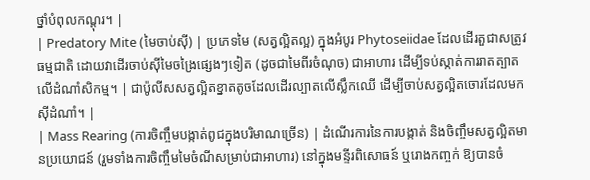ថ្នាំបំពុលកណ្តុរ។ |
| Predatory Mite (មៃចាប់ស៊ី) | ប្រភេទមៃ (សត្វល្អិតល្អ) ក្នុងអំបូរ Phytoseiidae ដែលដើរតួជាសត្រូវធម្មជាតិ ដោយវាដើរចាប់ស៊ីមៃចង្រៃផ្សេងៗទៀត (ដូចជាមៃពីរចំណុច) ជាអាហារ ដើម្បីទប់ស្កាត់ការរាតត្បាតលើដំណាំសិកម្ម។ | ជាប៉ូលីសសត្វល្អិតខ្នាតតូចដែលដើរល្បាតលើស្លឹកឈើ ដើម្បីចាប់សត្វល្អិតចោរដែលមកស៊ីដំណាំ។ |
| Mass Rearing (ការចិញ្ចឹមបង្កាត់ពូជក្នុងបរិមាណច្រើន) | ដំណើរការនៃការបង្កាត់ និងចិញ្ចឹមសត្វល្អិតមានប្រយោជន៍ (រួមទាំងការចិញ្ចឹមមៃចំណីសម្រាប់ជាអាហារ) នៅក្នុងមន្ទីរពិសោធន៍ ឬរោងកញ្ចក់ ឱ្យបានចំ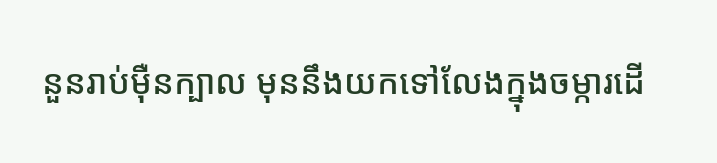នួនរាប់ម៉ឺនក្បាល មុននឹងយកទៅលែងក្នុងចម្ការដើ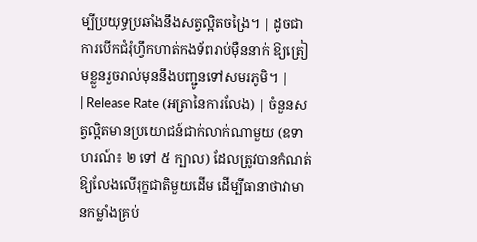ម្បីប្រយុទ្ធប្រឆាំងនឹងសត្វល្អិតចង្រៃ។ | ដូចជាការបើកជំរុំហ្វឹកហាត់កងទ័ពរាប់ម៉ឺននាក់ ឱ្យត្រៀមខ្លួនរួចរាល់មុននឹងបញ្ជូនទៅសមរភូមិ។ |
| Release Rate (អត្រានៃការលែង) | ចំនួនសត្វល្អិតមានប្រយោជន៍ជាក់លាក់ណាមួយ (ឧទាហរណ៍៖ ២ ទៅ ៥ ក្បាល) ដែលត្រូវបានកំណត់ឱ្យលែងលើរុក្ខជាតិមួយដើម ដើម្បីធានាថាវាមានកម្លាំងគ្រប់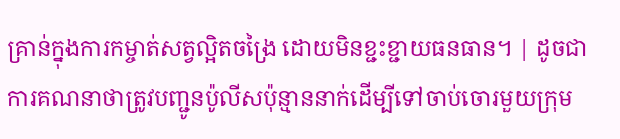គ្រាន់ក្នុងការកម្ចាត់សត្វល្អិតចង្រៃ ដោយមិនខ្ជះខ្ជាយធនធាន។ | ដូចជាការគណនាថាត្រូវបញ្ជូនប៉ូលីសប៉ុន្មាននាក់ដើម្បីទៅចាប់ចោរមួយក្រុម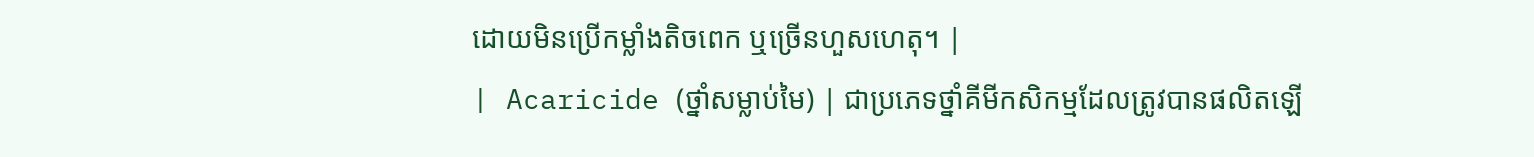ដោយមិនប្រើកម្លាំងតិចពេក ឬច្រើនហួសហេតុ។ |
| Acaricide (ថ្នាំសម្លាប់មៃ) | ជាប្រភេទថ្នាំគីមីកសិកម្មដែលត្រូវបានផលិតឡើ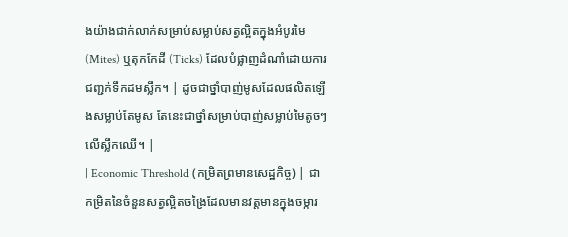ងយ៉ាងជាក់លាក់សម្រាប់សម្លាប់សត្វល្អិតក្នុងអំបូរមៃ (Mites) ឬតុកកែដី (Ticks) ដែលបំផ្លាញដំណាំដោយការជញ្ជក់ទឹកដមស្លឹក។ | ដូចជាថ្នាំបាញ់មូសដែលផលិតឡើងសម្លាប់តែមូស តែនេះជាថ្នាំសម្រាប់បាញ់សម្លាប់មៃតូចៗលើស្លឹកឈើ។ |
| Economic Threshold (កម្រិតព្រមានសេដ្ឋកិច្ច) | ជាកម្រិតនៃចំនួនសត្វល្អិតចង្រៃដែលមានវត្តមានក្នុងចម្ការ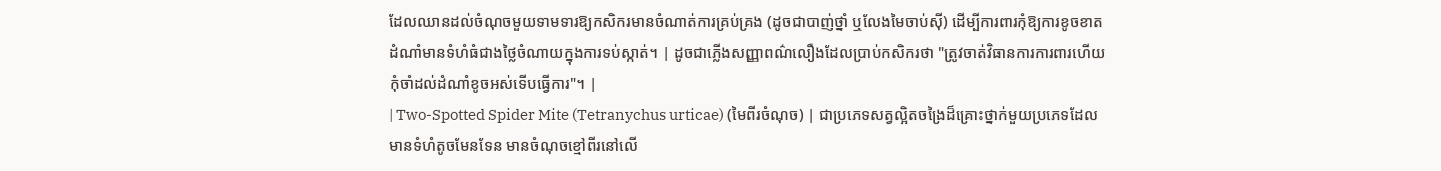ដែលឈានដល់ចំណុចមួយទាមទារឱ្យកសិករមានចំណាត់ការគ្រប់គ្រង (ដូចជាបាញ់ថ្នាំ ឬលែងមៃចាប់ស៊ី) ដើម្បីការពារកុំឱ្យការខូចខាតដំណាំមានទំហំធំជាងថ្លៃចំណាយក្នុងការទប់ស្កាត់។ | ដូចជាភ្លើងសញ្ញាពណ៌លឿងដែលប្រាប់កសិករថា "ត្រូវចាត់វិធានការការពារហើយ កុំចាំដល់ដំណាំខូចអស់ទើបធ្វើការ"។ |
| Two-Spotted Spider Mite (Tetranychus urticae) (មៃពីរចំណុច) | ជាប្រភេទសត្វល្អិតចង្រៃដ៏គ្រោះថ្នាក់មួយប្រភេទដែលមានទំហំតូចមែនទែន មានចំណុចខ្មៅពីរនៅលើ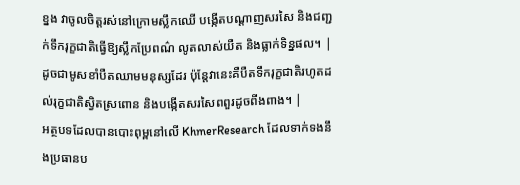ខ្នង វាចូលចិត្តរស់នៅក្រោមស្លឹកឈើ បង្កើតបណ្ដាញសរសៃ និងជញ្ជក់ទឹករុក្ខជាតិធ្វើឱ្យស្លឹកប្រែពណ៌ លូតលាស់យឺត និងធ្លាក់ទិន្នផល។ | ដូចជាមូសខាំបឺតឈាមមនុស្សដែរ ប៉ុន្តែវានេះគឺបឺតទឹករុក្ខជាតិរហូតដល់រុក្ខជាតិស្វិតស្រពោន និងបង្កើតសរសៃពពួរដូចពីងពាង។ |
អត្ថបទដែលបានបោះពុម្ពនៅលើ KhmerResearch ដែលទាក់ទងនឹងប្រធានប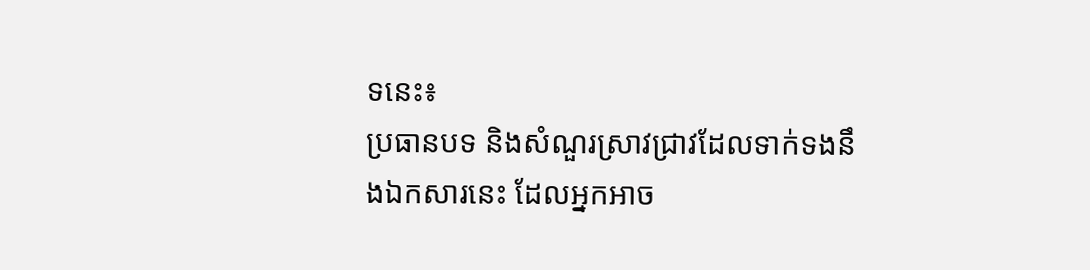ទនេះ៖
ប្រធានបទ និងសំណួរស្រាវជ្រាវដែលទាក់ទងនឹងឯកសារនេះ ដែលអ្នកអាច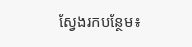ស្វែងរកបន្ថែម៖